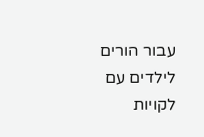עבור הורים לילדים עם לקויות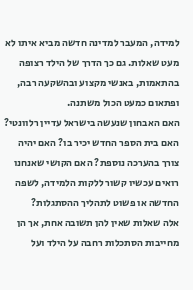למידה, המעבר למדינה חדשה מביא איתו לא מעט שאלות. גם כך הדרך של הילד רצופה בהתאמות, באנשי מקצוע ובהשקעה רבה, ופתאום כמעט הכול משתנה.
האם האבחון שנעשה בישראל עדיין רלוונטי? האם בית הספר החדש יכיר בו? האם יהיה צורך בהערכה נוספת? האם הקושי שאנחנו רואים עכשיו קשור ללקות הלמידה, לשפה החדשה או פשוט לתהליך ההסתגלות?
אלה שאלות שאין להן תשובה אחת, אך הן מחייבות הסתכלות רחבה על הילד ועל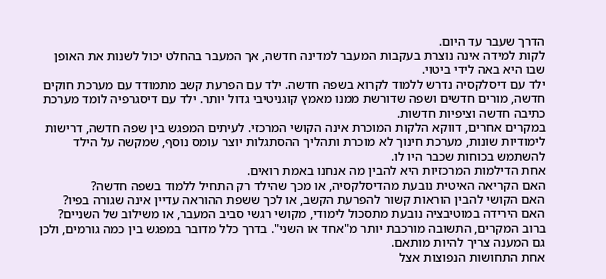הדרך שעבר עד היום.
לקות למידה אינה נוצרת בעקבות המעבר למדינה חדשה, אך המעבר בהחלט יכול לשנות את האופן שבו היא באה לידי ביטוי.
ילד עם דיסלקסיה נדרש ללמוד לקרוא בשפה חדשה. ילד עם הפרעת קשב מתמודד עם מערכת חוקים חדשה, מורים חדשים ושפה שדורשת ממנו מאמץ קוגניטיבי גדול יותר. ילד עם דיסגרפיה לומד מערכת כתיבה חדשה וציפיות חדשות.
במקרים אחרים, דווקא הלקות המוכרת אינה הקושי המרכזי. לעיתים המפגש בין שפה חדשה, דרישות לימודיות שונות, מערכת חינוך לא מוכרת ותהליך ההסתגלות יוצר עומס נוסף, שמקשה על הילד להשתמש בכוחות שכבר היו לו.
אחת הדילמות המרכזיות היא להבין מה אנחנו באמת רואים.
האם הקריאה האיטית נובעת מהדיסלקסיה, או מכך שהילד רק התחיל ללמוד בשפה חדשה?
האם הקושי להבין הוראות קשור להפרעת הקשב, או לכך ששפת ההוראה עדיין אינה שגורה בפיו?
האם הירידה במוטיבציה נובעת מתסכול לימודי, מקושי רגשי סביב המעבר, או משילוב של השניים?
ברוב המקרים, התשובה מורכבת יותר מ"אחד או השני". בדרך כלל מדובר במפגש בין כמה גורמים, ולכן גם המענה צריך להיות מותאם.
אחת התחושות הנפוצות אצל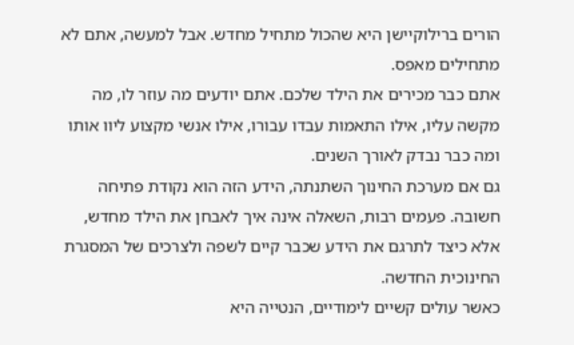הורים ברילוקיישן היא שהכול מתחיל מחדש. אבל למעשה, אתם לא מתחילים מאפס.
אתם כבר מכירים את הילד שלכם. אתם יודעים מה עוזר לו, מה מקשה עליו, אילו התאמות עבדו עבורו, אילו אנשי מקצוע ליוו אותו ומה כבר נבדק לאורך השנים.
גם אם מערכת החינוך השתנתה, הידע הזה הוא נקודת פתיחה חשובה. פעמים רבות, השאלה אינה איך לאבחן את הילד מחדש, אלא כיצד לתרגם את הידע שכבר קיים לשפה ולצרכים של המסגרת החינוכית החדשה.
כאשר עולים קשיים לימודיים, הנטייה היא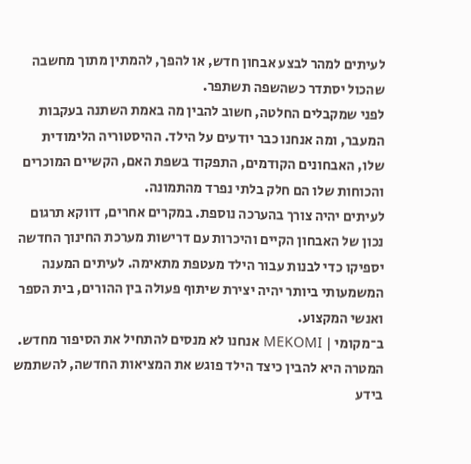לעיתים למהר לבצע אבחון חדש, או להפך, להמתין מתוך מחשבה שהכול יסתדר כשהשפה תשתפר.
לפני שמקבלים החלטה, חשוב להבין מה באמת השתנה בעקבות המעבר, ומה אנחנו כבר יודעים על הילד. ההיסטוריה הלימודית שלו, האבחונים הקודמים, התפקוד בשפת האם, הקשיים המוכרים והכוחות שלו הם חלק בלתי נפרד מהתמונה.
לעיתים יהיה צורך בהערכה נוספת. במקרים אחרים, דווקא תרגום נכון של האבחון הקיים והיכרות עם דרישות מערכת החינוך החדשה יספיקו כדי לבנות עבור הילד מעטפת מתאימה. לעיתים המענה המשמעותי ביותר יהיה יצירת שיתוף פעולה בין ההורים, בית הספר ואנשי המקצוע.
ב־מקומי | MEKOMI אנחנו לא מנסים להתחיל את הסיפור מחדש. המטרה היא להבין כיצד הילד פוגש את המציאות החדשה, להשתמש בידע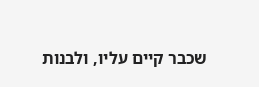שכבר קיים עליו, ולבנות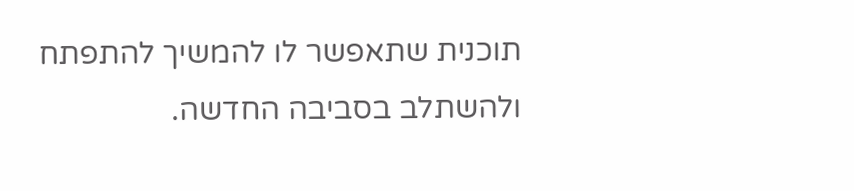תוכנית שתאפשר לו להמשיך להתפתח ולהשתלב בסביבה החדשה.